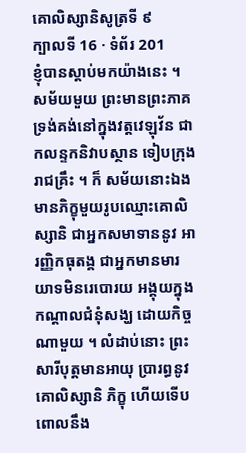គោលិស្សានិសូត្រទី ៩
ក្បាលទី 16 · ទំព័រ 201
ខ្ញុំបានស្តាប់មកយ៉ាងនេះ ។ សម័យមួយ ព្រះមានព្រះភាគ ទ្រង់គង់នៅក្នុងវត្តវេឡុវ័ន ជាកលន្ទកនិវាបស្ថាន ទៀបក្រុងរាជគ្រឹះ ។ ក៏ សម័យនោះឯង មានភិក្ខុមួយរូបឈ្មោះគោលិស្សានិ ជាអ្នកសមាទាននូវ អារញ្ញិកធុតង្គ ជាអ្នកមានមារយាទមិនរេបោរយ អង្គុយក្នុងកណ្តាលជំនុំសង្ឃ ដោយកិច្ចណាមួយ ។ លំដាប់នោះ ព្រះសារីបុត្តមានអាយុ ប្រារព្ធនូវគោលិស្សានិ ភិក្ខុ ហើយទើបពោលនឹង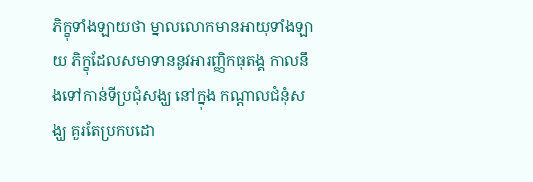ភិក្ខុទាំងឡាយថា ម្នាលលោកមានអាយុទាំងឡាយ ភិក្ខុដែលសមាទាននូវអារញ្ញិកធុតង្គ កាលនឹងទៅកាន់ទីប្រជុំសង្ឃ នៅក្នុង កណ្តាលជំនុំសង្ឃ គួរតែប្រកបដោ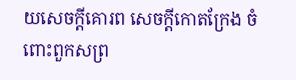យសេចក្តីគោរព សេចក្តីកោតក្រែង ចំពោះពួកសព្រ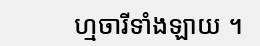ហ្មចារីទាំងឡាយ ។